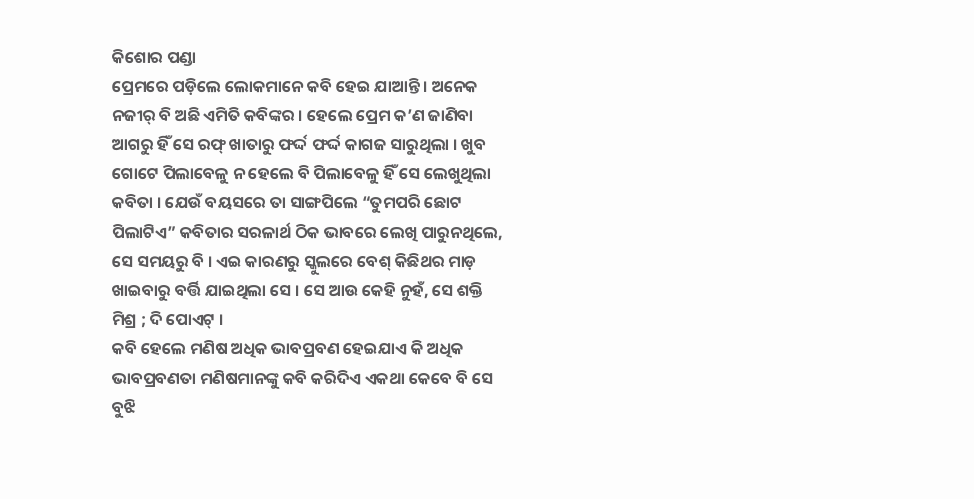କିଶୋର ପଣ୍ଡା
ପ୍ରେମରେ ପଡ଼ିଲେ ଲୋକମାନେ କବି ହେଇ ଯାଆନ୍ତି । ଅନେକ ନଜୀର୍ ବି ଅଛି ଏମିତି କବିଙ୍କର । ହେଲେ ପ୍ରେମ କ’ଣ ଜାଣିବା ଆଗରୁ ହିଁ ସେ ରଫ୍ ଖାତାରୁ ଫର୍ଦ୍ଦ ଫର୍ଦ୍ଦ କାଗଜ ସାରୁଥିଲା । ଖୁବ ଗୋଟେ ପିଲାବେଳୁ ନ ହେଲେ ବି ପିଲାବେଳୁ ହିଁ ସେ ଲେଖୁଥିଲା କବିତା । ଯେଉଁ ବୟସରେ ତା ସାଙ୍ଗପିଲେ “ତୁମପରି ଛୋଟ ପିଲାଟିଏ” କବିତାର ସରଳାର୍ଥ ଠିକ ଭାବରେ ଲେଖି ପାରୁନଥିଲେ, ସେ ସମୟରୁ ବି । ଏଇ କାରଣରୁ ସ୍କୁଲରେ ବେଶ୍ କିଛିଥର ମାଡ଼ ଖାଇବାରୁ ବର୍ତ୍ତି ଯାଇଥିଲା ସେ । ସେ ଆଉ କେହି ନୁହଁ, ସେ ଶକ୍ତି ମିଶ୍ର ; ଦି ପୋଏଟ୍ ।
କବି ହେଲେ ମଣିଷ ଅଧିକ ଭାବପ୍ରବଣ ହେଇଯାଏ କି ଅଧିକ ଭାବପ୍ରବଣତା ମଣିଷମାନଙ୍କୁ କବି କରିଦିଏ ଏକଥା କେବେ ବି ସେ ବୁଝି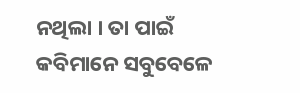ନଥିଲା । ତା ପାଇଁ କବିମାନେ ସବୁବେଳେ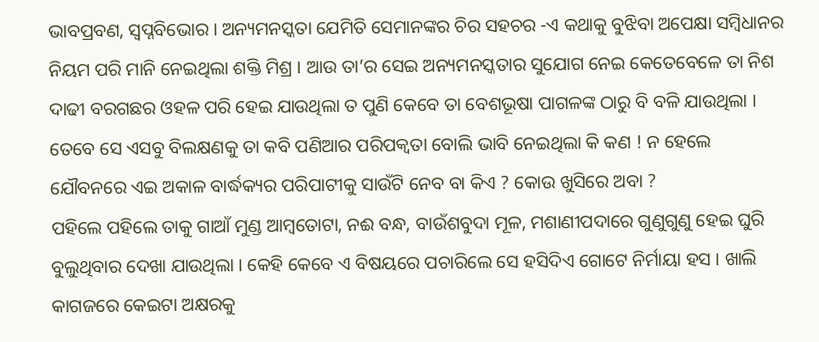ଭାବପ୍ରବଣ, ସ୍ବପ୍ନବିଭୋର । ଅନ୍ୟମନସ୍କତା ଯେମିତି ସେମାନଙ୍କର ଚିର ସହଚର -ଏ କଥାକୁ ବୁଝିବା ଅପେକ୍ଷା ସମ୍ବିଧାନର ନିୟମ ପରି ମାନି ନେଇଥିଲା ଶକ୍ତି ମିଶ୍ର । ଆଉ ତା’ର ସେଇ ଅନ୍ୟମନସ୍କତାର ସୁଯୋଗ ନେଇ କେତେବେଳେ ତା ନିଶ ଦାଢୀ ବରଗଛର ଓହଳ ପରି ହେଇ ଯାଉଥିଲା ତ ପୁଣି କେବେ ତା ବେଶଭୂଷା ପାଗଳଙ୍କ ଠାରୁ ବି ବଳି ଯାଉଥିଲା । ତେବେ ସେ ଏସବୁ ବିଲକ୍ଷଣକୁ ତା କବି ପଣିଆର ପରିପକ୍ଵତା ବୋଲି ଭାବି ନେଇଥିଲା କି କଣ ! ନ ହେଲେ ଯୌବନରେ ଏଇ ଅକାଳ ବାର୍ଦ୍ଧକ୍ୟର ପରିପାଟୀକୁ ସାଉଁଟି ନେବ ବା କିଏ ? କୋଉ ଖୁସିରେ ଅବା ?
ପହିଲେ ପହିଲେ ତାକୁ ଗାଆଁ ମୁଣ୍ଡ ଆମ୍ବତୋଟା, ନଈ ବନ୍ଧ, ବାଉଁଶବୁଦା ମୂଳ, ମଶାଣୀପଦାରେ ଗୁଣୁଗୁଣୁ ହେଇ ଘୁରି ବୁଲୁଥିବାର ଦେଖା ଯାଉଥିଲା । କେହି କେବେ ଏ ବିଷୟରେ ପଚାରିଲେ ସେ ହସିଦିଏ ଗୋଟେ ନିର୍ମାୟା ହସ । ଖାଲି କାଗଜରେ କେଇଟା ଅକ୍ଷରକୁ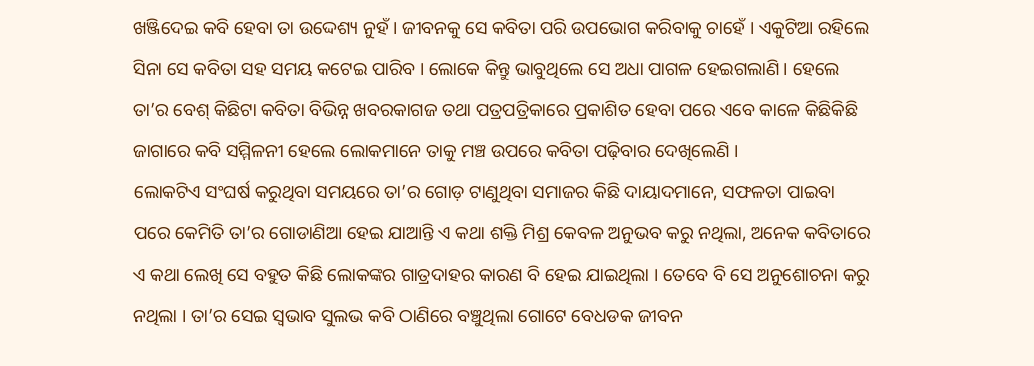ଖଞ୍ଜିଦେଇ କବି ହେବା ତା ଉଦ୍ଦେଶ୍ୟ ନୁହଁ । ଜୀବନକୁ ସେ କବିତା ପରି ଉପଭୋଗ କରିବାକୁ ଚାହେଁ । ଏକୁଟିଆ ରହିଲେ ସିନା ସେ କବିତା ସହ ସମୟ କଟେଇ ପାରିବ । ଲୋକେ କିନ୍ତୁ ଭାବୁଥିଲେ ସେ ଅଧା ପାଗଳ ହେଇଗଲାଣି । ହେଲେ ତା’ର ବେଶ୍ କିଛିଟା କବିତା ବିଭିନ୍ନ ଖବରକାଗଜ ତଥା ପତ୍ରପତ୍ରିକାରେ ପ୍ରକାଶିତ ହେବା ପରେ ଏବେ କାଳେ କିଛିକିଛି ଜାଗାରେ କବି ସମ୍ମିଳନୀ ହେଲେ ଲୋକମାନେ ତାକୁ ମଞ୍ଚ ଉପରେ କବିତା ପଢ଼ିବାର ଦେଖିଲେଣି ।
ଲୋକଟିଏ ସଂଘର୍ଷ କରୁଥିବା ସମୟରେ ତା’ର ଗୋଡ଼ ଟାଣୁଥିବା ସମାଜର କିଛି ଦାୟାଦମାନେ, ସଫଳତା ପାଇବା ପରେ କେମିତି ତା’ର ଗୋଡାଣିଆ ହେଇ ଯାଆନ୍ତି ଏ କଥା ଶକ୍ତି ମିଶ୍ର କେବଳ ଅନୁଭବ କରୁ ନଥିଲା, ଅନେକ କବିତାରେ ଏ କଥା ଲେଖି ସେ ବହୁତ କିଛି ଲୋକଙ୍କର ଗାତ୍ରଦାହର କାରଣ ବି ହେଇ ଯାଇଥିଲା । ତେବେ ବି ସେ ଅନୁଶୋଚନା କରୁ ନଥିଲା । ତା’ର ସେଇ ସ୍ୱଭାବ ସୁଲଭ କବି ଠାଣିରେ ବଞ୍ଚୁଥିଲା ଗୋଟେ ବେଧଡକ ଜୀବନ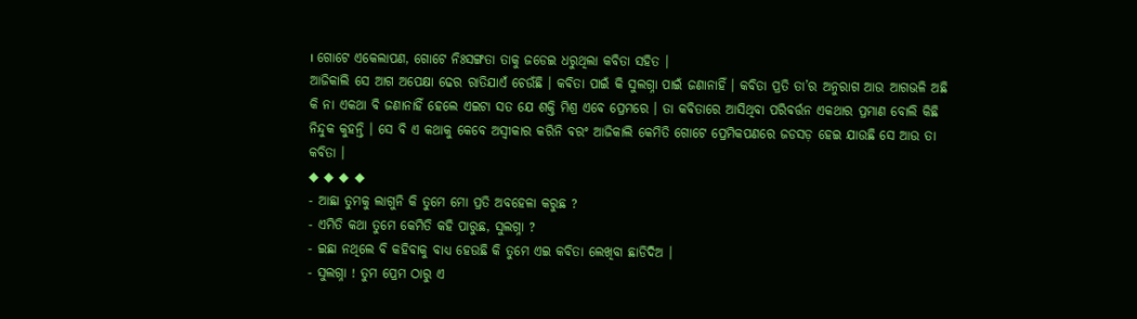। ଗୋଟେ ଏକେଲାପଣ, ଗୋଟେ ନିଃସଙ୍ଗତା ତାକୁ ଜଡେଇ ଧରୁଥିଲା କବିତା ସହିତ ।
ଆଜିକାଲି ସେ ଆଗ ଅପେକ୍ଷା ଢେର ରାତିଯାଏଁ ଚେଉଁଛି । କବିତା ପାଇଁ କି ସୁଲଗ୍ନା ପାଇଁ ଜଣାନାହିଁ । କବିତା ପ୍ରତି ତା’ର ଅନୁରାଗ ଆଉ ଆଗଭଳି ଅଛି କି ନା ଏକଥା ବି ଜଣାନାହିଁ ହେଲେ ଏଇଟା ସତ ଯେ ଶକ୍ତି ମିଶ୍ର ଏବେ ପ୍ରେମରେ । ତା କବିତାରେ ଆସିଥିବା ପରିବର୍ତ୍ତନ ଏକଥାର ପ୍ରମାଣ ବୋଲି କିଛି ନିନ୍ଦୁକ କୁହନ୍ତି । ସେ ବି ଏ କଥାକୁ କେବେ ଅସ୍ବୀକାର କରିନି ବରଂ ଆଜିକାଲି କେମିତି ଗୋଟେ ପ୍ରେମିକପଣରେ ଜଡସଡ଼ ହେଇ ଯାଉଛି ସେ ଆଉ ତା କବିତା ।
◆ ◆ ◆ ◆
- ଆଛା ତୁମକୁ ଲାଗୁନି କି ତୁମେ ମୋ ପ୍ରତି ଅବହେଳା କରୁଛ ?
- ଏମିତି କଥା ତୁମେ କେମିତି କହି ପାରୁଛ, ସୁଲଗ୍ନା ?
- ଇଛା ନଥିଲେ ବି କହିବାକୁ ବାଧ୍ୟ ହେଉଛି କି ତୁମେ ଏଇ କବିତା ଲେଖିବା ଛାଡିଦିଅ ।
- ସୁଲଗ୍ନା ! ତୁମ ପ୍ରେମ ଠାରୁ ଏ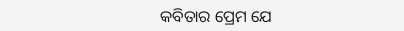କବିତାର ପ୍ରେମ ଯେ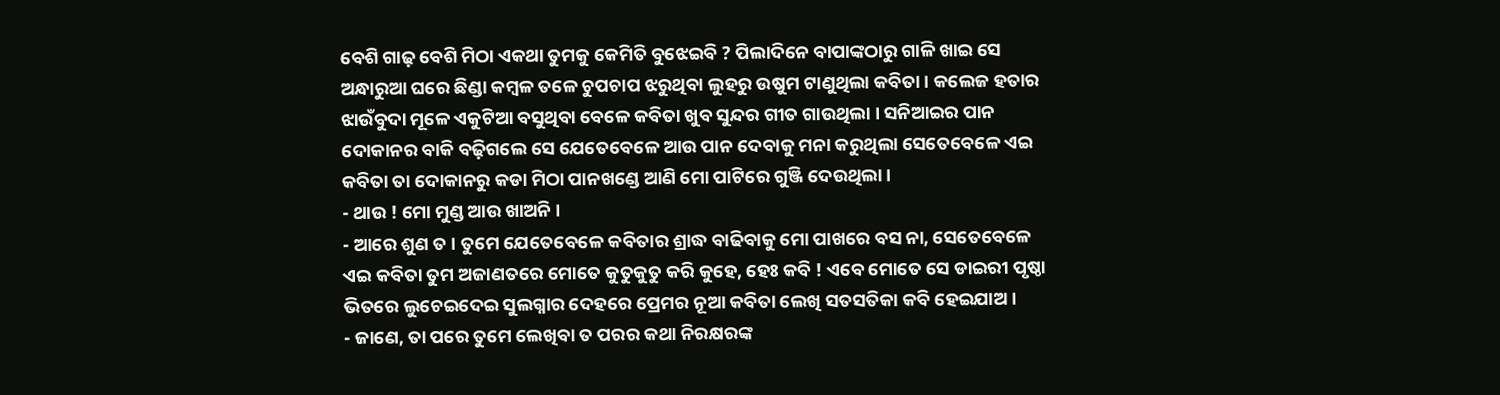ବେଶି ଗାଢ଼ ବେଶି ମିଠା ଏକଥା ତୁମକୁ କେମିତି ବୁଝେଇବି ? ପିଲାଦିନେ ବାପାଙ୍କଠାରୁ ଗାଳି ଖାଇ ସେ ଅନ୍ଧାରୁଆ ଘରେ ଛିଣ୍ଡା କମ୍ବଳ ତଳେ ଚୁପଚାପ ଝରୁଥିବା ଲୁହରୁ ଉଷୁମ ଟାଣୁଥିଲା କବିତା । କଲେଜ ହତାର ଝାଉଁବୁଦା ମୂଳେ ଏକୁଟିଆ ବସୁଥିବା ବେଳେ କବିତା ଖୁବ ସୁନ୍ଦର ଗୀତ ଗାଉଥିଲା । ସନିଆଇର ପାନ ଦୋକାନର ବାକି ବଢ଼ିଗଲେ ସେ ଯେତେବେଳେ ଆଉ ପାନ ଦେବାକୁ ମନା କରୁଥିଲା ସେତେବେଳେ ଏଇ କବିତା ତା ଦୋକାନରୁ କଡା ମିଠା ପାନଖଣ୍ଡେ ଆଣି ମୋ ପାଟିରେ ଗୁଞ୍ଜି ଦେଉଥିଲା ।
- ଥାଉ ! ମୋ ମୁଣ୍ଡ ଆଉ ଖାଅନି ।
- ଆରେ ଶୁଣ ତ । ତୁମେ ଯେତେବେଳେ କବିତାର ଶ୍ରାଦ୍ଧ ବାଢିବାକୁ ମୋ ପାଖରେ ବସ ନା, ସେତେବେଳେ ଏଇ କବିତା ତୁମ ଅଜାଣତରେ ମୋତେ କୁତୁକୁତୁ କରି କୁହେ, ହେଃ କବି ! ଏବେ ମୋତେ ସେ ଡାଇରୀ ପୃଷ୍ଠା ଭିତରେ ଲୁଚେଇଦେଇ ସୁଲଗ୍ନାର ଦେହରେ ପ୍ରେମର ନୂଆ କବିତା ଲେଖି ସତସତିକା କବି ହେଇଯାଅ ।
- ଜାଣେ, ତା ପରେ ତୁମେ ଲେଖିବା ତ ପରର କଥା ନିରକ୍ଷରଙ୍କ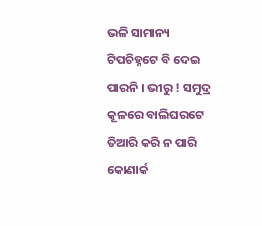ଭଳି ସାମାନ୍ୟ ଟିପଚିହ୍ନଟେ ବି ଦେଇ ପାରନି । ଭୀରୁ ! ସମୁଦ୍ର କୂଳରେ ବାଲିଘରଟେ ତିଆରି କରି ନ ପାରି କୋଣାର୍କ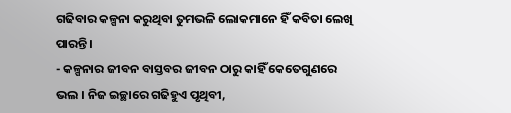ଗଢିବାର କଳ୍ପନା କରୁଥିବା ତୁମଭଳି ଲୋକମାନେ ହିଁ କବିତା ଲେଖି ପାରନ୍ତି ।
- କଳ୍ପନାର ଜୀବନ ବାସ୍ତବର ଜୀବନ ଠାରୁ କାହିଁ କେତେଗୁଣରେ ଭଲ । ନିଜ ଇଚ୍ଛାରେ ଗଢିହୁଏ ପୃଥିବୀ,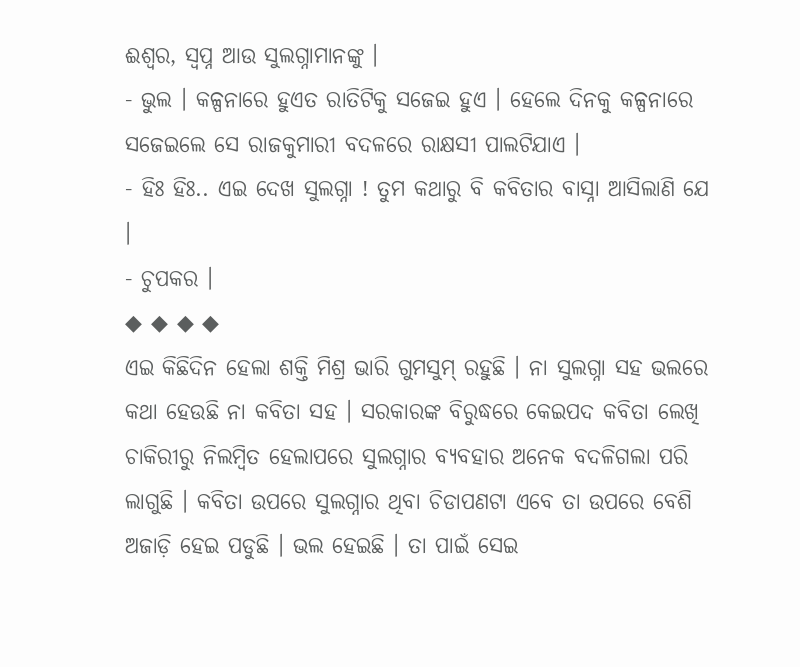ଈଶ୍ୱର, ସ୍ବପ୍ନ ଆଉ ସୁଲଗ୍ନାମାନଙ୍କୁ ।
- ଭୁଲ । କଳ୍ପନାରେ ହୁଏତ ରାତିଟିକୁ ସଜେଇ ହୁଏ । ହେଲେ ଦିନକୁ କଳ୍ପନାରେ ସଜେଇଲେ ସେ ରାଜକୁମାରୀ ବଦଳରେ ରାକ୍ଷସୀ ପାଲଟିଯାଏ ।
- ହିଃ ହିଃ.. ଏଇ ଦେଖ ସୁଲଗ୍ନା ! ତୁମ କଥାରୁ ବି କବିତାର ବାସ୍ନା ଆସିଲାଣି ଯେ ।
- ଚୁପକର ।
◆ ◆ ◆ ◆
ଏଇ କିଛିଦିନ ହେଲା ଶକ୍ତି ମିଶ୍ର ଭାରି ଗୁମସୁମ୍ ରହୁଛି । ନା ସୁଲଗ୍ନା ସହ ଭଲରେ କଥା ହେଉଛି ନା କବିତା ସହ । ସରକାରଙ୍କ ବିରୁଦ୍ଧରେ କେଇପଦ କବିତା ଲେଖି ଚାକିରୀରୁ ନିଲମ୍ବିତ ହେଲାପରେ ସୁଲଗ୍ନାର ବ୍ୟବହାର ଅନେକ ବଦଳିଗଲା ପରି ଲାଗୁଛି । କବିତା ଉପରେ ସୁଲଗ୍ନାର ଥିବା ଚିଡାପଣଟା ଏବେ ତା ଉପରେ ବେଶି ଅଜାଡ଼ି ହେଇ ପଡୁଛି । ଭଲ ହେଇଛି । ତା ପାଇଁ ସେଇ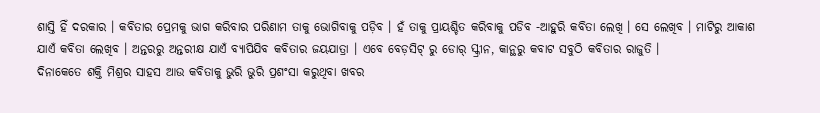ଶାସ୍ତି ହିଁ ଦରକାର । କବିତାର ପ୍ରେମକୁ ଭାଗ କରିବାର ପରିଣାମ ତାକୁ ଭୋଗିବାକୁ ପଡ଼ିବ । ହଁ ତାକୁ ପ୍ରାୟଶ୍ଚିତ କରିବାକୁ ପଡିବ -ଆହୁରି କବିତା ଲେଖି । ସେ ଲେଖିବ । ମାଟିରୁ ଆକାଶ ଯାଏଁ କବିତା ଲେଖିବ । ଅନ୍ତରରୁ ଅନ୍ତରୀକ୍ଷ ଯାଏଁ ବ୍ୟାପିଯିବ କବିତାର ଜୟଯାତ୍ରା । ଏବେ ବେଡ଼ସିଟ୍ ରୁ ଡୋର୍ ସ୍କ୍ରୀନ, କାନ୍ଥରୁ କବାଟ ସବୁଠି କବିତାର ରାଜୁତି ।
ଦିନାକେତେ ଶକ୍ତି ମିଶ୍ରର ସାହସ ଆଉ କବିତାକୁ ଭୁରି ଭୁରି ପ୍ରଶଂସା କରୁଥିବା ଖବର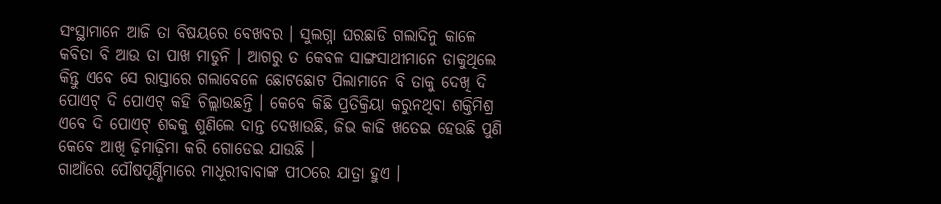ସଂସ୍ଥାମାନେ ଆଜି ତା ବିଷୟରେ ବେଖବର । ସୁଲଗ୍ନା ଘରଛାଡି ଗଲାଦିନୁ କାଳେ କବିତା ବି ଆଉ ତା ପାଖ ମାଡୁନି । ଆଗରୁ ତ କେବଳ ସାଙ୍ଗସାଥୀମାନେ ଡାକୁଥିଲେ କିନ୍ତୁ ଏବେ ସେ ରାସ୍ତାରେ ଗଲାବେଳେ ଛୋଟଛୋଟ ପିଲାମାନେ ବି ତାକୁ ଦେଖି ଦି ପୋଏଟ୍ ଦି ପୋଏଟ୍ କହି ଚିଲ୍ଲାଉଛନ୍ତି । କେବେ କିଛି ପ୍ରତିକ୍ରିୟା କରୁନଥିବା ଶକ୍ତିମିଶ୍ର ଏବେ ଦି ପୋଏଟ୍ ଶବ୍ଦକୁ ଶୁଣିଲେ ଦାନ୍ତ ଦେଖାଉଛି, ଜିଭ କାଢି ଖତେଇ ହେଉଛି ପୁଣି କେବେ ଆଖି ଢ଼ିମାଢ଼ିମା କରି ଗୋଡେଇ ଯାଉଛି ।
ଗାଆଁରେ ପୌଷପୂର୍ଣ୍ଣିମାରେ ମାଧୂରୀବାବାଙ୍କ ପୀଠରେ ଯାତ୍ରା ହୁଏ ।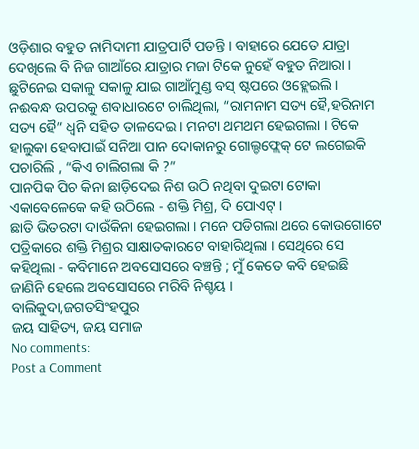ଓଡ଼ିଶାର ବହୁତ ନାମିଦାମୀ ଯାତ୍ରପାର୍ଟି ପଡନ୍ତି । ବାହାରେ ଯେତେ ଯାତ୍ରା ଦେଖିଲେ ବି ନିଜ ଗାଆଁରେ ଯାତ୍ରାର ମଜା ଟିକେ ନୁହେଁ ବହୁତ ନିଆରା । ଛୁଟିନେଇ ସକାଳୁ ସକାଳୁ ଯାଇ ଗାଆଁମୁଣ୍ଡ ବସ୍ ଷ୍ଟପରେ ଓହ୍ଲେଇଲି । ନଈବନ୍ଧ ଉପରକୁ ଶବାଧାରଟେ ଚାଲିଥିଲା, “ରାମନାମ ସତ୍ୟ ହୈ,ହରିନାମ ସତ୍ୟ ହୈ” ଧ୍ୱନି ସହିତ ତାଳଦେଇ । ମନଟା ଥମଥମ ହେଇଗଲା । ଟିକେ ହାଲୁକା ହେବାପାଇଁ ସନିଆ ପାନ ଦୋକାନରୁ ଗୋଲ୍ଡଫ୍ଲେକ୍ ଟେ ଲଗେଇକି ପଚାରିଲି , “କିଏ ଚାଲିଗଲା କି ?”
ପାନପିକ ପିଚ କିନା ଛାଡ଼ିଦେଇ ନିଶ ଉଠି ନଥିବା ଦୁଇଟା ଟୋକା ଏକାବେଳେକେ କହି ଉଠିଲେ - ଶକ୍ତି ମିଶ୍ର, ଦି ପୋଏଟ୍ ।
ଛାତି ଭିତରଟା ଦାଉଁକିନା ହେଇଗଲା । ମନେ ପଡିଗଲା ଥରେ କୋଉଗୋଟେ ପତ୍ରିକାରେ ଶକ୍ତି ମିଶ୍ରର ସାକ୍ଷାତକାରଟେ ବାହାରିଥିଲା । ସେଥିରେ ସେ କହିଥିଲା - କବିମାନେ ଅବସୋସରେ ବଞ୍ଚନ୍ତି ; ମୁଁ କେତେ କବି ହେଇଛି ଜାଣିନି ହେଲେ ଅବସୋସରେ ମରିବି ନିଶ୍ଚୟ ।
ବାଲିକୁଦା,ଜଗତସିଂହପୁର
ଜୟ ସାହିତ୍ୟ, ଜୟ ସମାଜ
No comments:
Post a Comment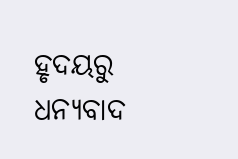ହୃଦୟରୁ ଧନ୍ୟବାଦ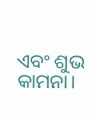ଏବଂ ଶୁଭ କାମନା।